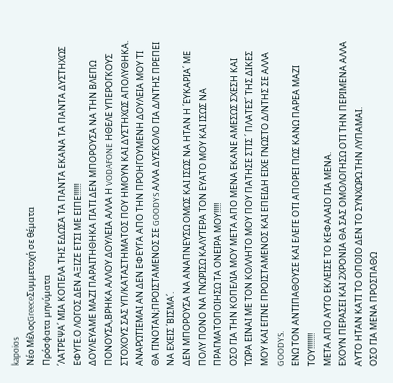kapoios
Νέο ΜέλοςGreeceΣυμμετοχή σε θέματα
Πρόσφατα μηνύματα
΄ΛΑΤΡΕΨΑ΄ ΜΙΑ ΚΟΠΕΛΑ ΤΗΣ ΕΔΩΣΑ ΤΑ ΠΑΝΤΑ ΕΚΑΝΑ ΤΑ ΠΑΝΤΑ ΔΥΣΤΗΧΩΣ ΕΦΥΓΕ.Ο ΛΟΓΟΣ ΔΕΝ ΑΞΙΖΕ ΕΤΣΙ ΜΕ ΕΙΠΕ!!!!!!
ΔΟΥΛΕΥΑΜΕ ΜΑΖΙ ΠΑΡΑΙΤΗΘΗΚΑ ΓΙΑΤΙ ΔΕΝ ΜΠΟΡΟΥΣΑ ΝΑ ΤΗΝ ΒΛΕΠΩ ΠΟΝΟΥΣΑ,ΒΡΗΚΑ ΑΛΛΟΥ ΔΟΥΛΕΙΑ ΑΛΛΑ Η VODAFONE ΗΘΕΛΕ ΥΠΕΡΟΓΚΟΥΣ ΣΤΟΧΟΥΣ ΣΑΣ ΥΠ/ΚΑΤΑΣΤΗΜΑΤΟΣ ΠΟΥ ΗΜΟΥΝ ΚΑΙ ΔΥΣΤΗΧΩΣ ΑΠΟΛΥΘΗΚΑ.
ΑΝΑΡΩΤΙΕΜΑΙ ΑΝ ΔΕΝ ΕΦΕΥΓΑ ΑΠΟ ΤΗΝ ΠΡΟΗΓΟΥΜΕΝΗ ΔΟΥΛΕΙΑ ΜΟΥ ΤΙ ΘΑ ΓΙΝΟΤΑΝ;ΠΡΟΙΣΤΑΜΕΝΟΣ ΣΕ GOODYS ΑΛΛΑ ΔΥΣΚΟΛΟ ΓΙΑ Δ/ΝΤΗΣ ΠΡΕΠΕΙ ΝΑ ΕΧΕΙΣ ΄ΒΙΣΜΑ΄.
ΔΕΝ ΜΠΟΡΟΥΣΑ ΝΑ ΑΝΑΠΝΕΥΣΩ ΟΜΩΣ ΚΑΙ ΙΣΩΣ ΝΑ ΗΤΑΝ Η ΄ΕΥΚΑΡΙΑ΄ ΜΕ ΠΟΛΥ ΠΟΝΟ ΝΑ ΓΝΩΡΙΣΩ ΚΑΛΥΤΕΡΑ ΤΟΝ ΕΥΑΤΟ ΜΟΥ ΚΑΙ ΙΣΩΣ ΝΑ ΠΡΑΓΜΑΤΟΠΟΙΗΣΩ ΤΑ ΟΝΕΙΡΑ ΜΟΥ!!!!!
ΟΣΟ ΓΙΑ ΤΗΝ ΚΟΠΕΛΙΑ ΜΟΥ ΜΕΤΑ ΑΠΟ ΜΕΝΑ ΕΚΑΝΕ ΑΜΕΣΩΣ ΣΧΕΣΗ ΚΑΙ ΤΩΡΑ ΕΙΝΑΙ ΜΕ ΤΟΝ ΚΟΛΛΗΤΟ ΜΟΥ ΠΟΥ ΠΑΤΗΣΕ ΣΤΙΣ ΄ ΠΛΑΤΕΣ΄ ΤΗΣ ΔΙΚΕΣ ΜΟΥ ΚΑΙ ΕΓΙΝΕ ΠΡΟΙΣΤΑΜΕΝΟΣ ΚΑΙ ΕΠΕΙΔΗ ΕΙΧΕ ΓΝΩΣΤΟ Δ/ΝΤΗΣ ΣΕ ΑΛΛΑ GOODYS.
ΕΝΩ ΤΟΝ ΑΝΤΙΠΑΘΟΥΣΕ ΚΑΙ ΕΛΕΓΕ ΟΤΙ ΑΠΟΡΕΙ ΠΩΣ ΚΑΝΩ ΠΑΡΕΑ ΜΑΖΙ ΤΟΥ!!!!!!!!
ΜΕΤΑ ΑΠΟ ΑΥΤΟ ΕΚΛΕΙΣΕ ΤΟ ΚΕΦΑΛΑΙΟ ΓΙΑ ΜΕΝΑ.
ΕΧΟΥΝ ΠΕΡΑΣΕΙ ΚΑΙ 2ΧΡΟΝΙΑ ΘΑ ΣΑΣ ΟΜΟΛΟΓΗΣΩ ΟΤΙ ΤΗΝ ΠΕΡΙΜΕΝΑ ΑΛΛΑ ΑΥΤΟ ΗΤΑΝ ΚΑΤΙ ΤΟ ΟΠΟΙΟ ΔΕΝ ΤΟ ΣΥΝΧΩΡΩ.ΤΗΝ ΛΥΠΑΜΑΙ.
ΟΣΟ ΓΙΑ ΜΕΝΑ ΠΡΟΣΠΑΘΩ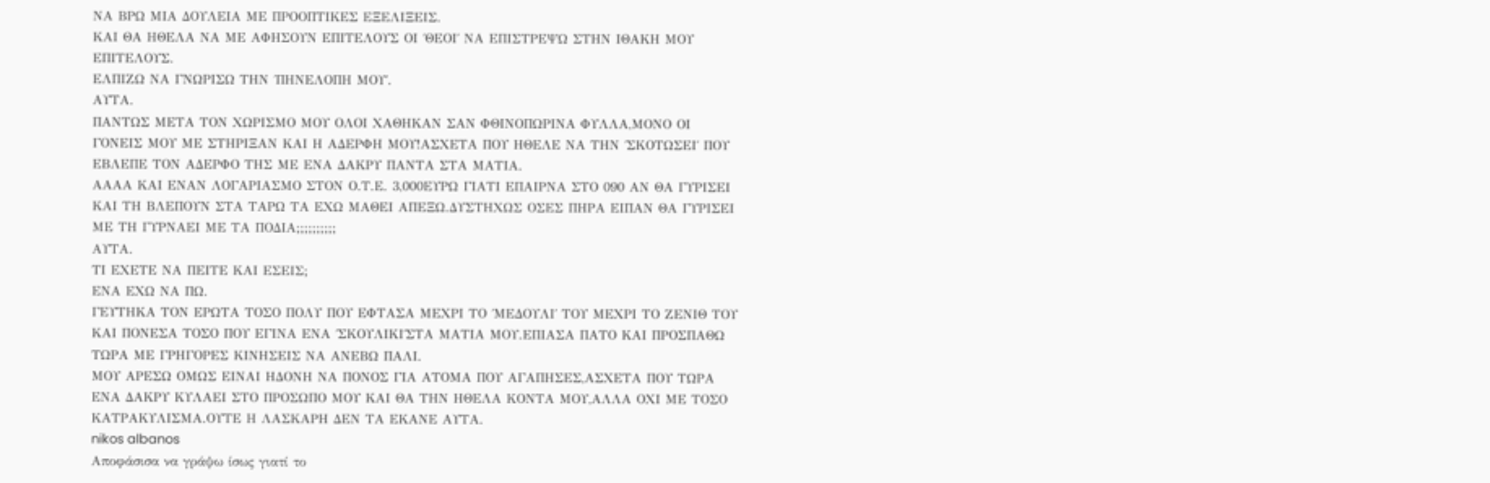ΝΑ ΒΡΩ ΜΙΑ ΔΟΥΛΕΙΑ ΜΕ ΠΡΟΟΠΤΙΚΕΣ ΕΞΕΛΙΞΕΙΣ.
ΚΑΙ ΘΑ ΗΘΕΛΑ ΝΑ ΜΕ ΑΦΗΣΟΥΝ ΕΠΙΤΕΛΟΥΣ ΟΙ ΄ΘΕΟΙ΄ ΝΑ ΕΠΙΣΤΡΕΨΩ ΣΤΗΝ ΙΘΑΚΗ ΜΟΥ ΕΠΙΤΕΛΟΥΣ.
ΕΛΠΙΖΩ ΝΑ ΓΝΩΡΙΣΩ ΤΗΝ ΄ΠΗΝΕΛΟΠΗ ΜΟΥ΄.
ΑΥΤΑ.
ΠΑΝΤΩΣ ΜΕΤΑ ΤΟΝ ΧΩΡΙΣΜΟ ΜΟΥ ΟΛΟΙ ΧΑΘΗΚΑΝ ΣΑΝ ΦΘΙΝΟΠΩΡΙΝΑ ΦΥΛΛΑ,ΜΟΝΟ ΟΙ ΓΟΝΕΙΣ ΜΟΥ ΜΕ ΣΤΗΡΙΞΑΝ ΚΑΙ Η ΑΔΕΡΦΗ ΜΟΥ!ΑΣΧΕΤΑ ΠΟΥ ΗΘΕΛΕ ΝΑ ΤΗΝ ΄ΣΚΟΤΩΣΕΙ΄ ΠΟΥ ΕΒΛΕΠΕ ΤΟΝ ΑΔΕΡΦΟ ΤΗΣ ΜΕ ΕΝΑ ΔΑΚΡΥ ΠΑΝΤΑ ΣΤΑ ΜΑΤΙΑ.
ΑΑΑΑ ΚΑΙ ΕΝΑΝ ΛΟΓΑΡΙΑΣΜΟ ΣΤΟΝ Ο.Τ.Ε. 3,000ΕΥΡΩ ΓΙΑΤΙ ΕΠΑΙΡΝΑ ΣΤΟ 090 ΑΝ ΘΑ ΓΥΡΙΣΕΙ ΚΑΙ ΤΗ ΒΛΕΠΟΥΝ ΣΤΑ ΤΑΡΩ ΤΑ ΕΧΩ ΜΑΘΕΙ ΑΠΕΞΩ.ΔΥΣΤΗΧΩΣ ΟΣΕΣ ΠΗΡΑ ΕΙΠΑΝ ΘΑ ΓΥΡΙΣΕΙ ΜΕ ΤΗ ΓΥΡΝΑΕΙ ΜΕ ΤΑ ΠΟΔΙΑ;;;;;;;;;;
ΑΥΤΑ.
ΤΙ ΕΧΕΤΕ ΝΑ ΠΕΙΤΕ ΚΑΙ ΕΣΕΙΣ;
ΕΝΑ ΕΧΩ ΝΑ ΠΩ.
ΓΕΥΤΗΚΑ ΤΟΝ ΕΡΩΤΑ ΤΟΣΟ ΠΟΛΥ ΠΟΥ ΕΦΤΑΣΑ ΜΕΧΡΙ ΤΟ ΄ΜΕΔΟΥΛΙ΄ ΤΟΥ ΜΕΧΡΙ ΤΟ ΖΕΝΙΘ ΤΟΥ ΚΑΙ ΠΟΝΕΣΑ ΤΟΣΟ ΠΟΥ ΕΓΙΝΑ ΕΝΑ ΄ΣΚΟΥΛΙΚΙ΄ΣΤΑ ΜΑΤΙΑ ΜΟΥ.ΕΠΙΑΣΑ ΠΑΤΟ ΚΑΙ ΠΡΟΣΠΑΘΩ ΤΩΡΑ ΜΕ ΓΡΗΓΟΡΕΣ ΚΙΝΗΣΕΙΣ ΝΑ ΑΝΕΒΩ ΠΑΛΙ.
ΜΟΥ ΑΡΕΣΩ ΟΜΩΣ ΕΙΝΑΙ ΗΔΟΝΗ ΝΑ ΠΟΝΟΣ ΓΙΑ ΑΤΟΜΑ ΠΟΥ ΑΓΑΠΗΣΕΣ,ΑΣΧΕΤΑ ΠΟΥ ΤΩΡΑ ΕΝΑ ΔΑΚΡΥ ΚΥΛΑΕΙ ΣΤΟ ΠΡΟΣΩΠΟ ΜΟΥ ΚΑΙ ΘΑ ΤΗΝ ΗΘΕΛΑ ΚΟΝΤΑ ΜΟΥ,ΑΛΛΑ ΟΧΙ ΜΕ ΤΟΣΟ ΚΑΤΡΑΚΥΛΙΣΜΑ.ΟΥΤΕ Η ΛΑΣΚΑΡΗ ΔΕΝ ΤΑ ΕΚΑΝΕ ΑΥΤΑ.
nikos albanos
Αποφάσισα να γράψω ίσως γιατί το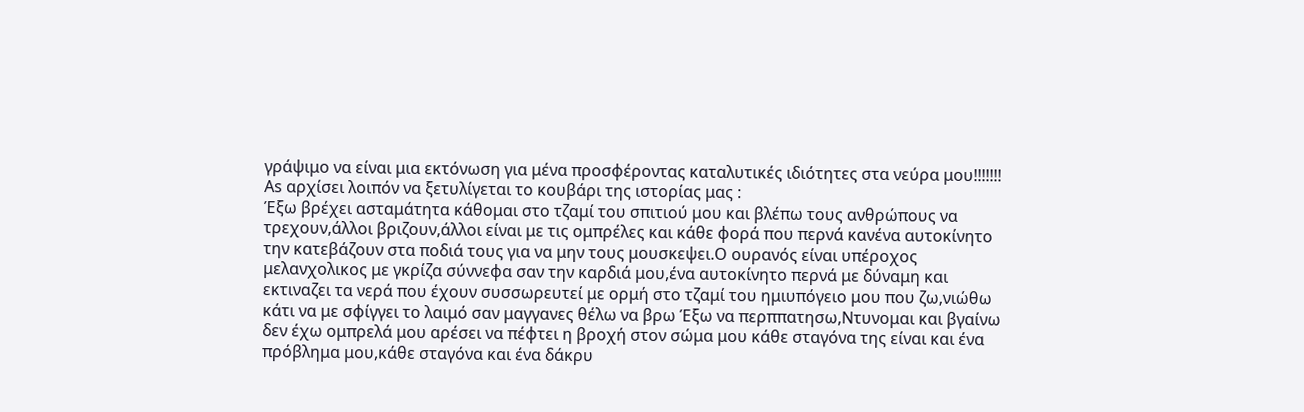γράψιμο να είναι μια εκτόνωση για μένα προσφέροντας καταλυτικές ιδιότητες στα νεύρα μου!!!!!!!
Αs αρχίσει λοιπόν να ξετυλίγεται το κουβάρι της ιστορίας μας :
Έξω βρέχει ασταμάτητα κάθομαι στο τζαμί του σπιτιού μου και βλέπω τους ανθρώπους να τρεχουν,άλλοι βριζουν,άλλοι είναι με τις ομπρέλες και κάθε φορά που περνά κανένα αυτοκίνητο την κατεβάζουν στα ποδιά τους για να μην τους μουσκεψει.Ο ουρανός είναι υπέροχος μελανχολικος με γκρίζα σύννεφα σαν την καρδιά μου,ένα αυτοκίνητο περνά με δύναμη και εκτιναζει τα νερά που έχουν συσσωρευτεί με ορμή στο τζαμί του ημιυπόγειο μου που ζω,νιώθω κάτι να με σφίγγει το λαιμό σαν μαγγανες θέλω να βρω Έξω να περππατησω,Ντυνομαι και βγαίνω δεν έχω ομπρελά μου αρέσει να πέφτει η βροχή στον σώμα μου κάθε σταγόνα της είναι και ένα πρόβλημα μου,κάθε σταγόνα και ένα δάκρυ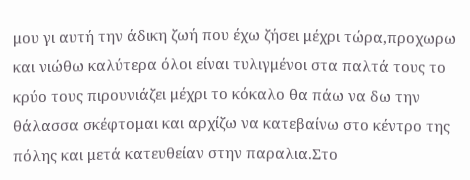μου γι αυτή την άδικη ζωή που έχω ζήσει μέχρι τώρα,προχωρω και νιώθω καλύτερα όλοι είναι τυλιγμένοι στα παλτά τους το κρύο τους πιρουνιάζει μέχρι το κόκαλο θα πάω να δω την θάλασσα σκέφτομαι και αρχίζω να κατεβαίνω στο κέντρο της πόλης και μετά κατευθείαν στην παραλια.Στο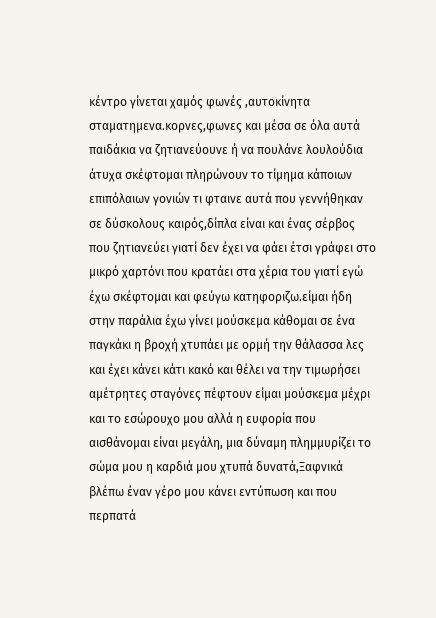κέντρο γίνεται χαμός φωνές ,αυτοκίνητα σταματημενα.κορνες,φωνες και μέσα σε όλα αυτά παιδάκια να ζητιανεύουνε ή να πουλάνε λουλούδια άτυχα σκέφτομαι πληρώνουν το τίμημα κάποιων επιπόλαιων γονιών τι φταινε αυτά που γεννήθηκαν σε δύσκολους καιρός,δίπλα είναι και ένας σέρβος που ζητιανεύει γιατί δεν έχει να φάει έτσι γράφει στο μικρό χαρτόνι που κρατάει στα χέρια του γιατί εγώ έχω σκέφτομαι και φεύγω κατηφοριζω.είμαι ήδη στην παράλια έχω γίνει μούσκεμα κάθομαι σε ένα παγκάκι η βροχή χτυπάει με ορμή την θάλασσα λες και έχει κάνει κάτι κακό και θέλει να την τιμωρήσει αμέτρητες σταγόνες πέφτουν είμαι μούσκεμα μέχρι και το εσώρουχο μου αλλά η ευφορία που αισθάνομαι είναι μεγάλη, μια δύναμη πλημμυρίζει το σώμα μου η καρδιά μου χτυπά δυνατά,Ξαφνικά βλέπω έναν γέρο μου κάνει εντύπωση και που περπατά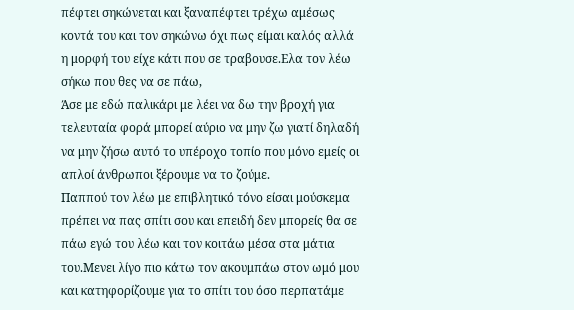πέφτει σηκώνεται και ξαναπέφτει τρέχω αμέσως κοντά του και τον σηκώνω όχι πως είμαι καλός αλλά η μορφή του είχε κάτι που σε τραβουσε.Ελα τον λέω σήκω που θες να σε πάω,
Άσε με εδώ παλικάρι με λέει να δω την βροχή για τελευταία φορά μπορεί αύριο να μην ζω γιατί δηλαδή να μην ζήσω αυτό το υπέροχο τοπίο που μόνο εμείς οι απλοί άνθρωποι ξέρουμε να το ζούμε.
Παππού τον λέω με επιβλητικό τόνο είσαι μούσκεμα πρέπει να πας σπίτι σου και επειδή δεν μπορείς θα σε πάω εγώ του λέω και τον κοιτάω μέσα στα μάτια του.Μενει λίγο πιο κάτω τον ακουμπάω στον ωμό μου και κατηφορίζουμε για το σπίτι του όσο περπατάμε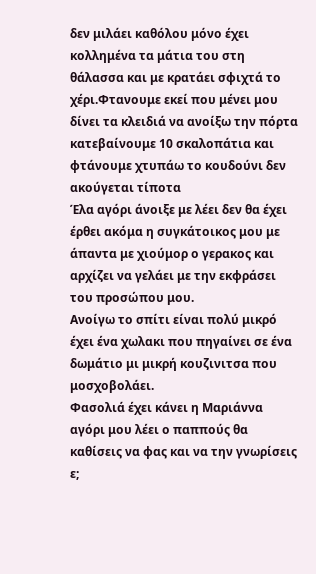δεν μιλάει καθόλου μόνο έχει κολλημένα τα μάτια του στη θάλασσα και με κρατάει σφιχτά το χέρι.Φτανουμε εκεί που μένει μου δίνει τα κλειδιά να ανοίξω την πόρτα κατεβαίνουμε 10 σκαλοπάτια και φτάνουμε χτυπάω το κουδούνι δεν ακούγεται τίποτα
Έλα αγόρι άνοιξε με λέει δεν θα έχει έρθει ακόμα η συγκάτοικος μου με άπαντα με χιούμορ ο γερακος και αρχίζει να γελάει με την εκφράσει του προσώπου μου.
Ανοίγω το σπίτι είναι πολύ μικρό έχει ένα χωλακι που πηγαίνει σε ένα δωμάτιο μι μικρή κουζινιτσα που μοσχοβολάει.
Φασολιά έχει κάνει η Μαριάννα αγόρι μου λέει ο παππούς θα καθίσεις να φας και να την γνωρίσεις ε;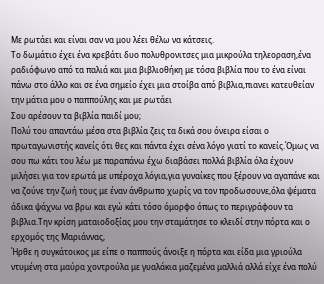Με ρωτάει και είναι σαν να μου λέει θέλω να κάτσεις.
Το δωμάτιο έχει ένα κρεβάτι δυο πολυθρονιτσες μια μικρούλα τηλεοραση,ένα ραδιόφωνο από τα παλιά και μια βιβλιοθήκη με τόσα βιβλία που το ένα είναι πάνω στο άλλο και σε ένα σημείο έχει μια στοίβα από βιβλια,πιανει κατευθείαν την μάτια μου ο παππούλης και με ρωτάει
Σου αρέσουν τα βιβλία παιδί μου;
Πολύ του απαντάω μέσα στα βιβλία ζεις τα δικά σου όνειρα είσαι ο πρωταγωνιστής κανείς ότι θες και πάντα έχει σένα λόγο γιατί το κανείς.Όμως να σου πω κάτι του λέω με παραπάνω έχω διαβάσει πολλά βιβλία όλα έχουν μιλήσει για τον ερωτά με υπέροχα λόγια,για γυναίκες που ξέρουν να αγαπάνε και να ζούνε την ζωή τους με έναν άνθρωπο χωρίς να τον προδωσουνε,όλα ψέματα άδικα ψάχνω να βρω και εγώ κάτι τόσο όμορφο όπως το περιγράφουν τα βιβλια.Την κρίση ματαιοδοξίας μου την σταμάτησε το κλειδί στην πόρτα και ο ερχομός της Μαριάννας,
Ήρθε η συγκάτοικος με είπε ο παππούς άνοιξε η πόρτα και είδα μια γριούλα ντυμένη στα μαύρα χοντρούλα με γυαλάκια μαζεμένα μαλλιά αλλά είχε ένα πολύ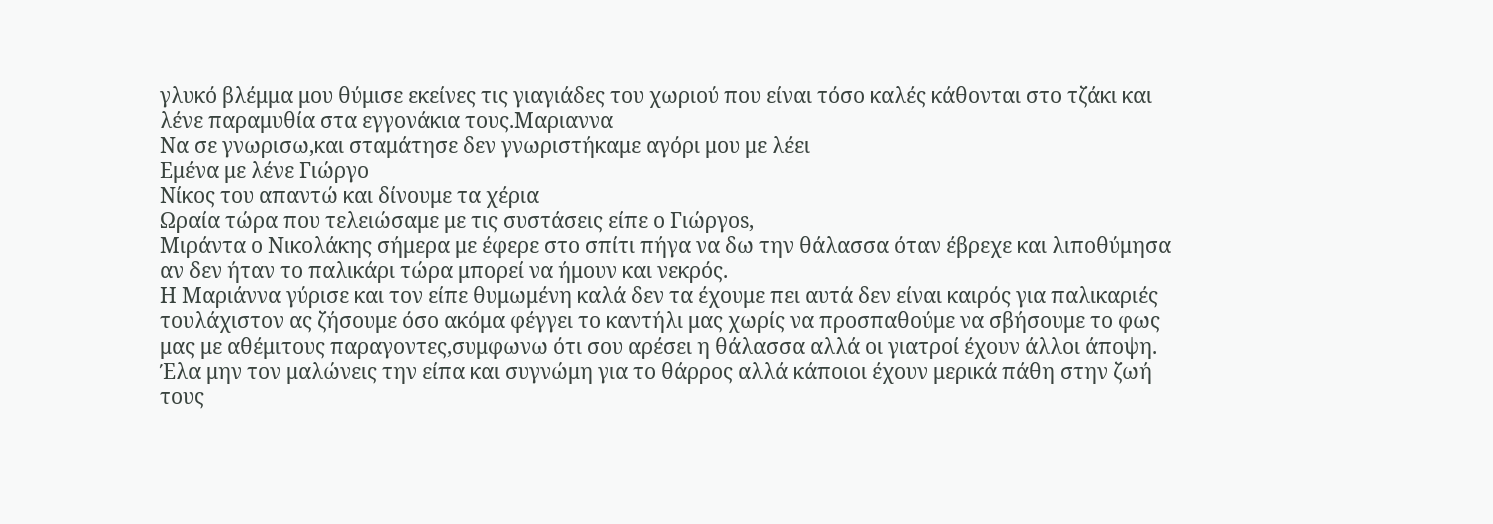γλυκό βλέμμα μου θύμισε εκείνες τις γιαγιάδες του χωριού που είναι τόσο καλές κάθονται στο τζάκι και λένε παραμυθία στα εγγονάκια τους.Μαριαννα
Να σε γνωρισω,και σταμάτησε δεν γνωριστήκαμε αγόρι μου με λέει
Eμένα με λένε Γιώργο
Νίκος του απαντώ και δίνουμε τα χέρια
Ωραία τώρα που τελειώσαμε με τις συστάσεις είπε ο Γιώργοs,
Μιράντα ο Νικολάκης σήμερα με έφερε στο σπίτι πήγα να δω την θάλασσα όταν έβρεχε και λιποθύμησα αν δεν ήταν το παλικάρι τώρα μπορεί να ήμουν και νεκρός.
Η Μαριάννα γύρισε και τον είπε θυμωμένη καλά δεν τα έχουμε πει αυτά δεν είναι καιρός για παλικαριές τουλάχιστον ας ζήσουμε όσο ακόμα φέγγει το καντήλι μας χωρίς να προσπαθούμε να σβήσουμε το φως μας με αθέμιτους παραγοντες,συμφωνω ότι σου αρέσει η θάλασσα αλλά οι γιατροί έχουν άλλοι άποψη.
Έλα μην τον μαλώνεις την είπα και συγνώμη για το θάρρος αλλά κάποιοι έχουν μερικά πάθη στην ζωή τους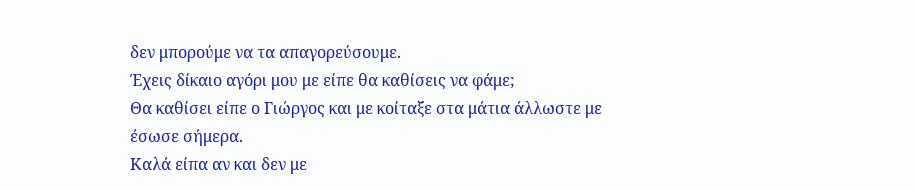δεν μπορούμε να τα απαγορεύσουμε.
Έχεις δίκαιο αγόρι μου με είπε θα καθίσεις να φάμε;
Θα καθίσει είπε ο Γιώργος και με κοίταξε στα μάτια άλλωστε με έσωσε σήμερα.
Καλά είπα αν και δεν με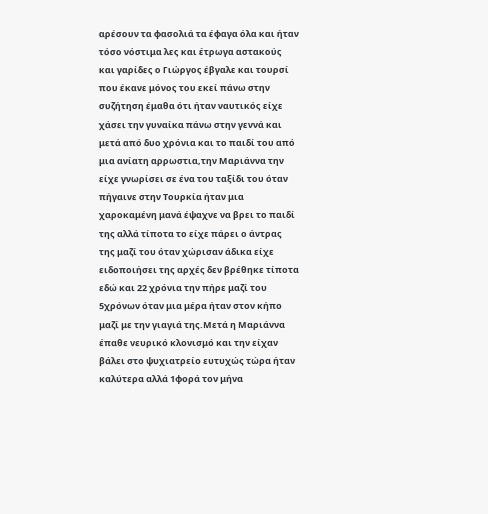αρέσουν τα φασολιά τα έφαγα όλα και ήταν τόσο νόστιμα λες και έτρωγα αστακούς και γαρίδες ο Γιώργος έβγαλε και τουρσί που έκανε μόνος του εκεί πάνω στην συζήτηση έμαθα ότι ήταν ναυτικός είχε χάσει την γυναίκα πάνω στην γεννά και μετά από δυο χρόνια και το παιδί του από μια ανίατη αρρωστια,την Μαριάννα την είχε γνωρίσει σε ένα του ταξίδι του όταν πήγαινε στην Τουρκία ήταν μια χαροκαμένη μανά έψαχνε να βρει το παιδί της αλλά τίποτα το είχε πάρει ο άντρας της μαζί του όταν χώρισαν άδικα είχε ειδοποιήσει της αρχές δεν βρέθηκε τίποτα εδώ και 22 χρόνια την πήρε μαζί του 5χρόνων όταν μια μέρα ήταν στον κήπο μαζί με την γιαγιά της.Μετά η Μαριάννα έπαθε νευρικό κλονισμό και την είχαν βάλει στο ψυχιατρείο ευτυχώς τώρα ήταν καλύτερα αλλά 1φορά τον μήνα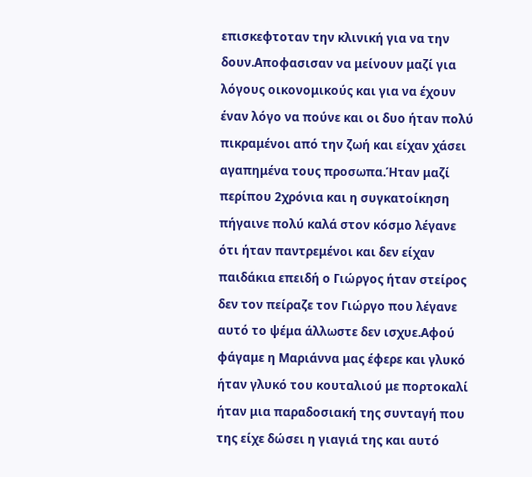επισκεφτοταν την κλινική για να την δουν.Αποφασισαν να μείνουν μαζί για λόγους οικονομικούς και για να έχουν έναν λόγο να πούνε και οι δυο ήταν πολύ πικραμένοι από την ζωή και είχαν χάσει αγαπημένα τους προσωπα.Ήταν μαζί περίπου 2χρόνια και η συγκατοίκηση πήγαινε πολύ καλά στον κόσμο λέγανε ότι ήταν παντρεμένοι και δεν είχαν παιδάκια επειδή ο Γιώργος ήταν στείρος δεν τον πείραζε τον Γιώργο που λέγανε αυτό το ψέμα άλλωστε δεν ισχυε.Αφού φάγαμε η Μαριάννα μας έφερε και γλυκό ήταν γλυκό του κουταλιού με πορτοκαλί ήταν μια παραδοσιακή της συνταγή που της είχε δώσει η γιαγιά της και αυτό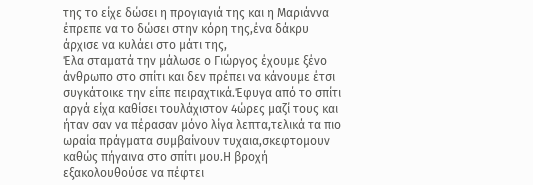της το είχε δώσει η προγιαγιά της και η Μαριάννα έπρεπε να το δώσει στην κόρη της,ένα δάκρυ άρχισε να κυλάει στο μάτι της,
Έλα σταματά την μάλωσε ο Γιώργος έχουμε ξένο άνθρωπο στο σπίτι και δεν πρέπει να κάνουμε έτσι συγκάτοικε την είπε πειραχτικά.Έφυγα από το σπίτι αργά είχα καθίσει τουλάχιστον 4ώρες μαζί τους και ήταν σαν να πέρασαν μόνο λίγα λεπτα,τελικά τα πιο ωραία πράγματα συμβαίνουν τυχαια,σκεφτομουν καθώς πήγαινα στο σπίτι μου.Η βροχή εξακολουθούσε να πέφτει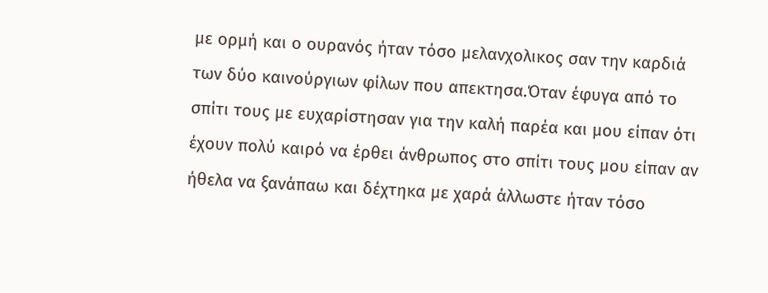με ορμή και ο ουρανός ήταν τόσο μελανχολικος σαν την καρδιά των δύο καινούργιων φίλων που απεκτησα.Όταν έφυγα από το σπίτι τους με ευχαρίστησαν για την καλή παρέα και μου είπαν ότι έχουν πολύ καιρό να έρθει άνθρωπος στο σπίτι τους μου είπαν αν ήθελα να ξανάπαω και δέχτηκα με χαρά άλλωστε ήταν τόσο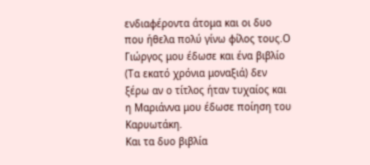ενδιαφέροντα άτομα και οι δυο που ήθελα πολύ γίνω φίλος τους.Ο Γιώργος μου έδωσε και ένα βιβλίο (Τα εκατό χρόνια μοναξιά) δεν ξέρω αν ο τίτλος ήταν τυχαίος και η Μαριάννα μου έδωσε ποίηση του Καρυωτάκη.
Και τα δυο βιβλία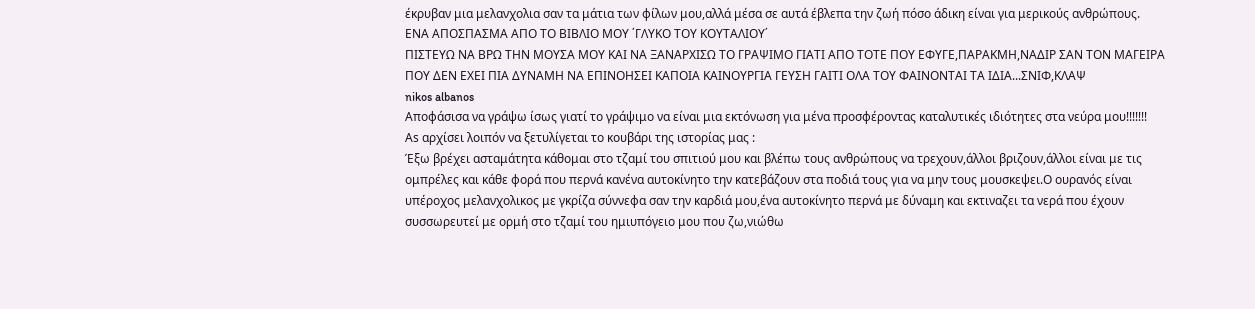έκρυβαν μια μελανχολια σαν τα μάτια των φίλων μου,αλλά μέσα σε αυτά έβλεπα την ζωή πόσο άδικη είναι για μερικούς ανθρώπους.
ΕΝΑ ΑΠΟΣΠΑΣΜΑ ΑΠΟ ΤΟ ΒΙΒΛΙΟ ΜΟΥ ΄ΓΛΥΚΟ ΤΟΥ ΚΟΥΤΑΛΙΟΥ΄
ΠΙΣΤΕΥΩ ΝΑ ΒΡΩ ΤΗΝ ΜΟΥΣΑ ΜΟΥ ΚΑΙ ΝΑ ΞΑΝΑΡΧΙΣΩ ΤΟ ΓΡΑΨΙΜΟ ΓΙΑΤΙ ΑΠΟ ΤΟΤΕ ΠΟΥ ΕΦΥΓΕ,ΠΑΡΑΚΜΗ,ΝΑΔΙΡ ΣΑΝ ΤΟΝ ΜΑΓΕΙΡΑ ΠΟΥ ΔΕΝ ΕΧΕΙ ΠΙΑ ΔΥΝΑΜΗ ΝΑ ΕΠΙΝΟΗΣΕΙ ΚΑΠΟΙΑ ΚΑΙΝΟΥΡΓΙΑ ΓΕΥΣΗ ΓΑΙΤΙ ΟΛΑ ΤΟΥ ΦΑΙΝΟΝΤΑΙ ΤΑ ΙΔΙΑ...ΣΝΙΦ,ΚΛΑΨ
nikos albanos
Αποφάσισα να γράψω ίσως γιατί το γράψιμο να είναι μια εκτόνωση για μένα προσφέροντας καταλυτικές ιδιότητες στα νεύρα μου!!!!!!!
Αs αρχίσει λοιπόν να ξετυλίγεται το κουβάρι της ιστορίας μας :
Έξω βρέχει ασταμάτητα κάθομαι στο τζαμί του σπιτιού μου και βλέπω τους ανθρώπους να τρεχουν,άλλοι βριζουν,άλλοι είναι με τις ομπρέλες και κάθε φορά που περνά κανένα αυτοκίνητο την κατεβάζουν στα ποδιά τους για να μην τους μουσκεψει.Ο ουρανός είναι υπέροχος μελανχολικος με γκρίζα σύννεφα σαν την καρδιά μου,ένα αυτοκίνητο περνά με δύναμη και εκτιναζει τα νερά που έχουν συσσωρευτεί με ορμή στο τζαμί του ημιυπόγειο μου που ζω,νιώθω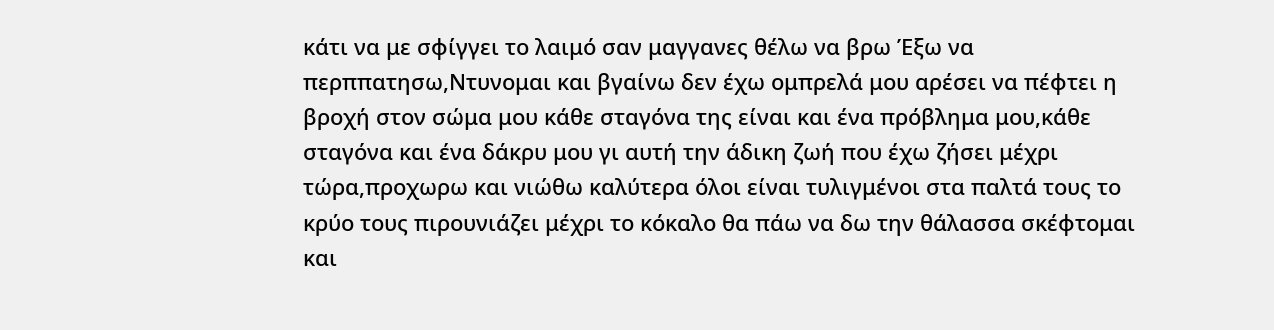κάτι να με σφίγγει το λαιμό σαν μαγγανες θέλω να βρω Έξω να περππατησω,Ντυνομαι και βγαίνω δεν έχω ομπρελά μου αρέσει να πέφτει η βροχή στον σώμα μου κάθε σταγόνα της είναι και ένα πρόβλημα μου,κάθε σταγόνα και ένα δάκρυ μου γι αυτή την άδικη ζωή που έχω ζήσει μέχρι τώρα,προχωρω και νιώθω καλύτερα όλοι είναι τυλιγμένοι στα παλτά τους το κρύο τους πιρουνιάζει μέχρι το κόκαλο θα πάω να δω την θάλασσα σκέφτομαι και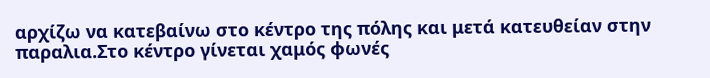αρχίζω να κατεβαίνω στο κέντρο της πόλης και μετά κατευθείαν στην παραλια.Στο κέντρο γίνεται χαμός φωνές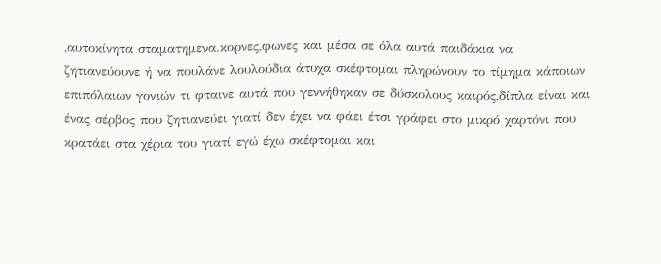,αυτοκίνητα σταματημενα.κορνες,φωνες και μέσα σε όλα αυτά παιδάκια να ζητιανεύουνε ή να πουλάνε λουλούδια άτυχα σκέφτομαι πληρώνουν το τίμημα κάποιων επιπόλαιων γονιών τι φταινε αυτά που γεννήθηκαν σε δύσκολους καιρός,δίπλα είναι και ένας σέρβος που ζητιανεύει γιατί δεν έχει να φάει έτσι γράφει στο μικρό χαρτόνι που κρατάει στα χέρια του γιατί εγώ έχω σκέφτομαι και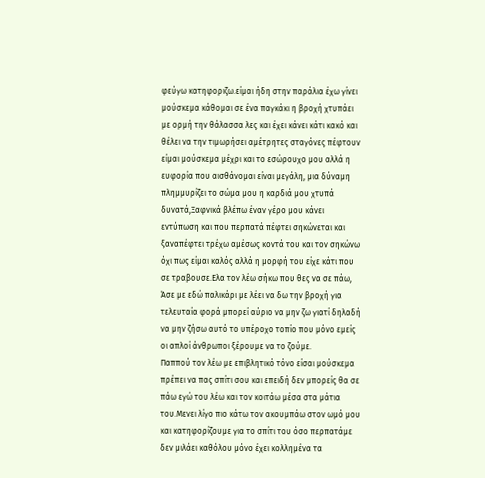φεύγω κατηφοριζω.είμαι ήδη στην παράλια έχω γίνει μούσκεμα κάθομαι σε ένα παγκάκι η βροχή χτυπάει με ορμή την θάλασσα λες και έχει κάνει κάτι κακό και θέλει να την τιμωρήσει αμέτρητες σταγόνες πέφτουν είμαι μούσκεμα μέχρι και το εσώρουχο μου αλλά η ευφορία που αισθάνομαι είναι μεγάλη, μια δύναμη πλημμυρίζει το σώμα μου η καρδιά μου χτυπά δυνατά,Ξαφνικά βλέπω έναν γέρο μου κάνει εντύπωση και που περπατά πέφτει σηκώνεται και ξαναπέφτει τρέχω αμέσως κοντά του και τον σηκώνω όχι πως είμαι καλός αλλά η μορφή του είχε κάτι που σε τραβουσε.Ελα τον λέω σήκω που θες να σε πάω,
Άσε με εδώ παλικάρι με λέει να δω την βροχή για τελευταία φορά μπορεί αύριο να μην ζω γιατί δηλαδή να μην ζήσω αυτό το υπέροχο τοπίο που μόνο εμείς οι απλοί άνθρωποι ξέρουμε να το ζούμε.
Παππού τον λέω με επιβλητικό τόνο είσαι μούσκεμα πρέπει να πας σπίτι σου και επειδή δεν μπορείς θα σε πάω εγώ του λέω και τον κοιτάω μέσα στα μάτια του.Μενει λίγο πιο κάτω τον ακουμπάω στον ωμό μου και κατηφορίζουμε για το σπίτι του όσο περπατάμε δεν μιλάει καθόλου μόνο έχει κολλημένα τα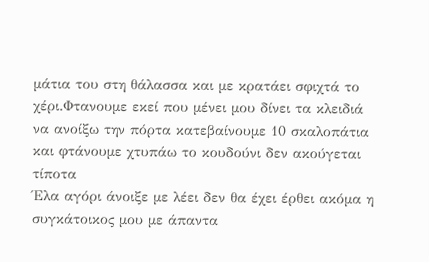μάτια του στη θάλασσα και με κρατάει σφιχτά το χέρι.Φτανουμε εκεί που μένει μου δίνει τα κλειδιά να ανοίξω την πόρτα κατεβαίνουμε 10 σκαλοπάτια και φτάνουμε χτυπάω το κουδούνι δεν ακούγεται τίποτα
Έλα αγόρι άνοιξε με λέει δεν θα έχει έρθει ακόμα η συγκάτοικος μου με άπαντα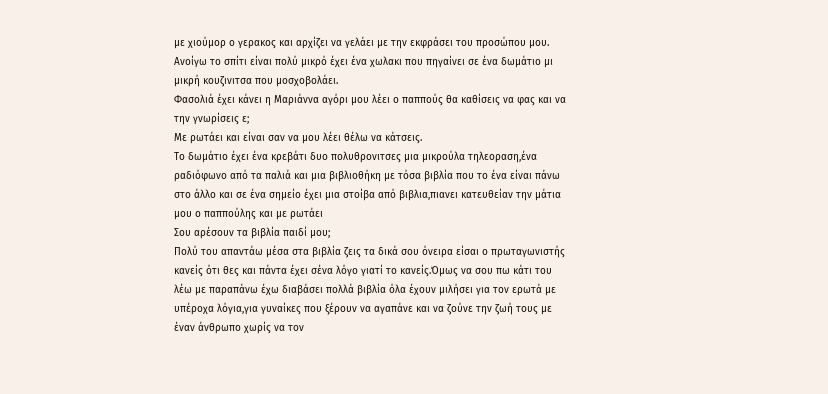με χιούμορ ο γερακος και αρχίζει να γελάει με την εκφράσει του προσώπου μου.
Ανοίγω το σπίτι είναι πολύ μικρό έχει ένα χωλακι που πηγαίνει σε ένα δωμάτιο μι μικρή κουζινιτσα που μοσχοβολάει.
Φασολιά έχει κάνει η Μαριάννα αγόρι μου λέει ο παππούς θα καθίσεις να φας και να την γνωρίσεις ε;
Με ρωτάει και είναι σαν να μου λέει θέλω να κάτσεις.
Το δωμάτιο έχει ένα κρεβάτι δυο πολυθρονιτσες μια μικρούλα τηλεοραση,ένα ραδιόφωνο από τα παλιά και μια βιβλιοθήκη με τόσα βιβλία που το ένα είναι πάνω στο άλλο και σε ένα σημείο έχει μια στοίβα από βιβλια,πιανει κατευθείαν την μάτια μου ο παππούλης και με ρωτάει
Σου αρέσουν τα βιβλία παιδί μου;
Πολύ του απαντάω μέσα στα βιβλία ζεις τα δικά σου όνειρα είσαι ο πρωταγωνιστής κανείς ότι θες και πάντα έχει σένα λόγο γιατί το κανείς.Όμως να σου πω κάτι του λέω με παραπάνω έχω διαβάσει πολλά βιβλία όλα έχουν μιλήσει για τον ερωτά με υπέροχα λόγια,για γυναίκες που ξέρουν να αγαπάνε και να ζούνε την ζωή τους με έναν άνθρωπο χωρίς να τον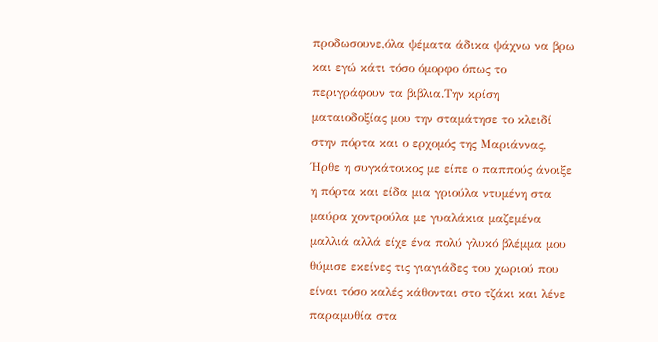προδωσουνε,όλα ψέματα άδικα ψάχνω να βρω και εγώ κάτι τόσο όμορφο όπως το περιγράφουν τα βιβλια.Την κρίση ματαιοδοξίας μου την σταμάτησε το κλειδί στην πόρτα και ο ερχομός της Μαριάννας,
Ήρθε η συγκάτοικος με είπε ο παππούς άνοιξε η πόρτα και είδα μια γριούλα ντυμένη στα μαύρα χοντρούλα με γυαλάκια μαζεμένα μαλλιά αλλά είχε ένα πολύ γλυκό βλέμμα μου θύμισε εκείνες τις γιαγιάδες του χωριού που είναι τόσο καλές κάθονται στο τζάκι και λένε παραμυθία στα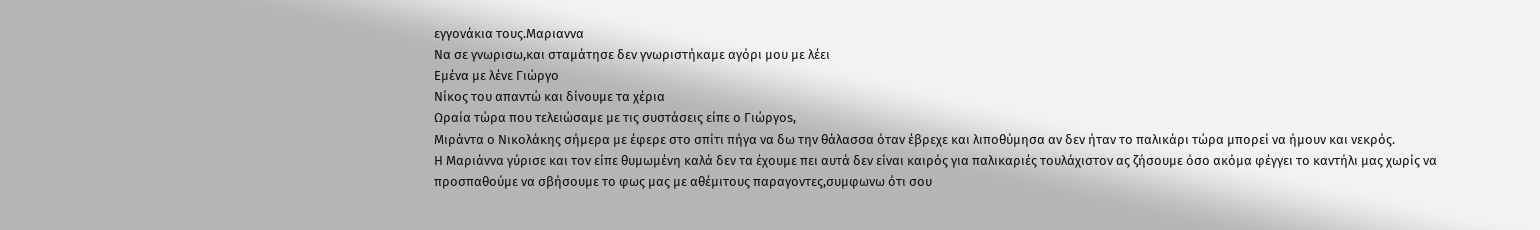εγγονάκια τους.Μαριαννα
Να σε γνωρισω,και σταμάτησε δεν γνωριστήκαμε αγόρι μου με λέει
Eμένα με λένε Γιώργο
Νίκος του απαντώ και δίνουμε τα χέρια
Ωραία τώρα που τελειώσαμε με τις συστάσεις είπε ο Γιώργοs,
Μιράντα ο Νικολάκης σήμερα με έφερε στο σπίτι πήγα να δω την θάλασσα όταν έβρεχε και λιποθύμησα αν δεν ήταν το παλικάρι τώρα μπορεί να ήμουν και νεκρός.
Η Μαριάννα γύρισε και τον είπε θυμωμένη καλά δεν τα έχουμε πει αυτά δεν είναι καιρός για παλικαριές τουλάχιστον ας ζήσουμε όσο ακόμα φέγγει το καντήλι μας χωρίς να προσπαθούμε να σβήσουμε το φως μας με αθέμιτους παραγοντες,συμφωνω ότι σου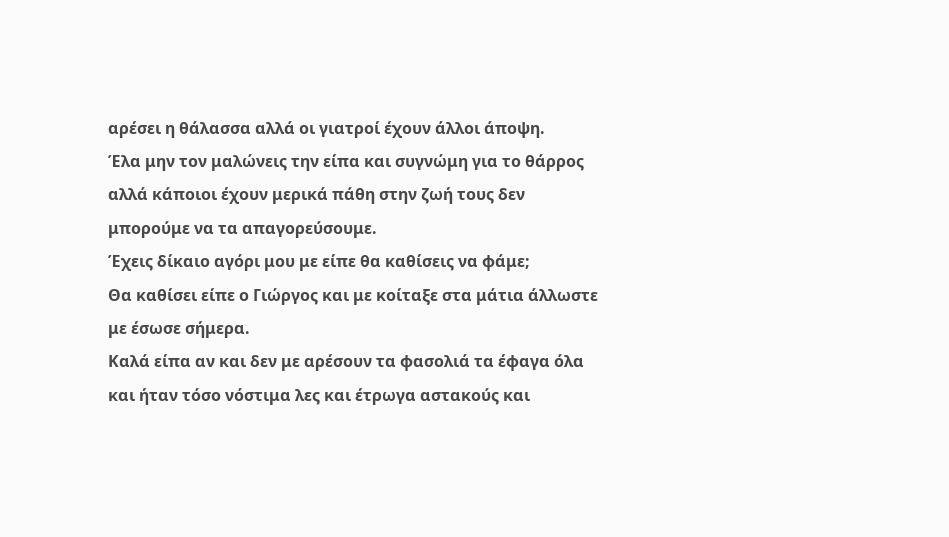αρέσει η θάλασσα αλλά οι γιατροί έχουν άλλοι άποψη.
Έλα μην τον μαλώνεις την είπα και συγνώμη για το θάρρος αλλά κάποιοι έχουν μερικά πάθη στην ζωή τους δεν μπορούμε να τα απαγορεύσουμε.
Έχεις δίκαιο αγόρι μου με είπε θα καθίσεις να φάμε;
Θα καθίσει είπε ο Γιώργος και με κοίταξε στα μάτια άλλωστε με έσωσε σήμερα.
Καλά είπα αν και δεν με αρέσουν τα φασολιά τα έφαγα όλα και ήταν τόσο νόστιμα λες και έτρωγα αστακούς και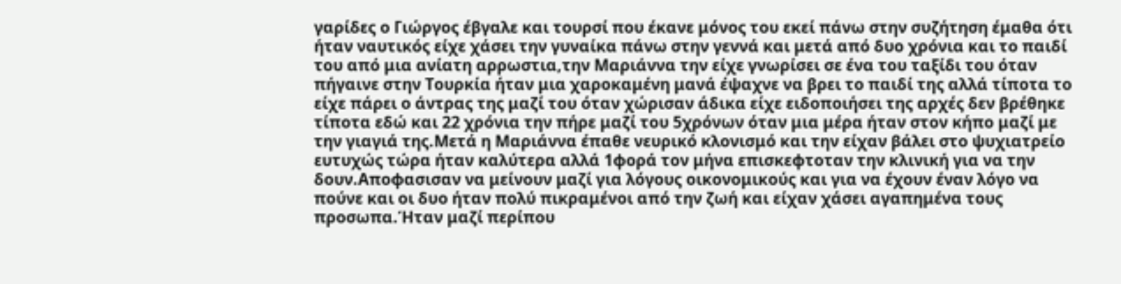γαρίδες ο Γιώργος έβγαλε και τουρσί που έκανε μόνος του εκεί πάνω στην συζήτηση έμαθα ότι ήταν ναυτικός είχε χάσει την γυναίκα πάνω στην γεννά και μετά από δυο χρόνια και το παιδί του από μια ανίατη αρρωστια,την Μαριάννα την είχε γνωρίσει σε ένα του ταξίδι του όταν πήγαινε στην Τουρκία ήταν μια χαροκαμένη μανά έψαχνε να βρει το παιδί της αλλά τίποτα το είχε πάρει ο άντρας της μαζί του όταν χώρισαν άδικα είχε ειδοποιήσει της αρχές δεν βρέθηκε τίποτα εδώ και 22 χρόνια την πήρε μαζί του 5χρόνων όταν μια μέρα ήταν στον κήπο μαζί με την γιαγιά της.Μετά η Μαριάννα έπαθε νευρικό κλονισμό και την είχαν βάλει στο ψυχιατρείο ευτυχώς τώρα ήταν καλύτερα αλλά 1φορά τον μήνα επισκεφτοταν την κλινική για να την δουν.Αποφασισαν να μείνουν μαζί για λόγους οικονομικούς και για να έχουν έναν λόγο να πούνε και οι δυο ήταν πολύ πικραμένοι από την ζωή και είχαν χάσει αγαπημένα τους προσωπα.Ήταν μαζί περίπου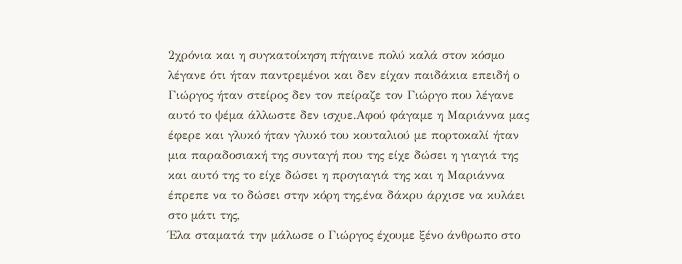2χρόνια και η συγκατοίκηση πήγαινε πολύ καλά στον κόσμο λέγανε ότι ήταν παντρεμένοι και δεν είχαν παιδάκια επειδή ο Γιώργος ήταν στείρος δεν τον πείραζε τον Γιώργο που λέγανε αυτό το ψέμα άλλωστε δεν ισχυε.Αφού φάγαμε η Μαριάννα μας έφερε και γλυκό ήταν γλυκό του κουταλιού με πορτοκαλί ήταν μια παραδοσιακή της συνταγή που της είχε δώσει η γιαγιά της και αυτό της το είχε δώσει η προγιαγιά της και η Μαριάννα έπρεπε να το δώσει στην κόρη της,ένα δάκρυ άρχισε να κυλάει στο μάτι της,
Έλα σταματά την μάλωσε ο Γιώργος έχουμε ξένο άνθρωπο στο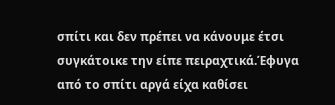σπίτι και δεν πρέπει να κάνουμε έτσι συγκάτοικε την είπε πειραχτικά.Έφυγα από το σπίτι αργά είχα καθίσει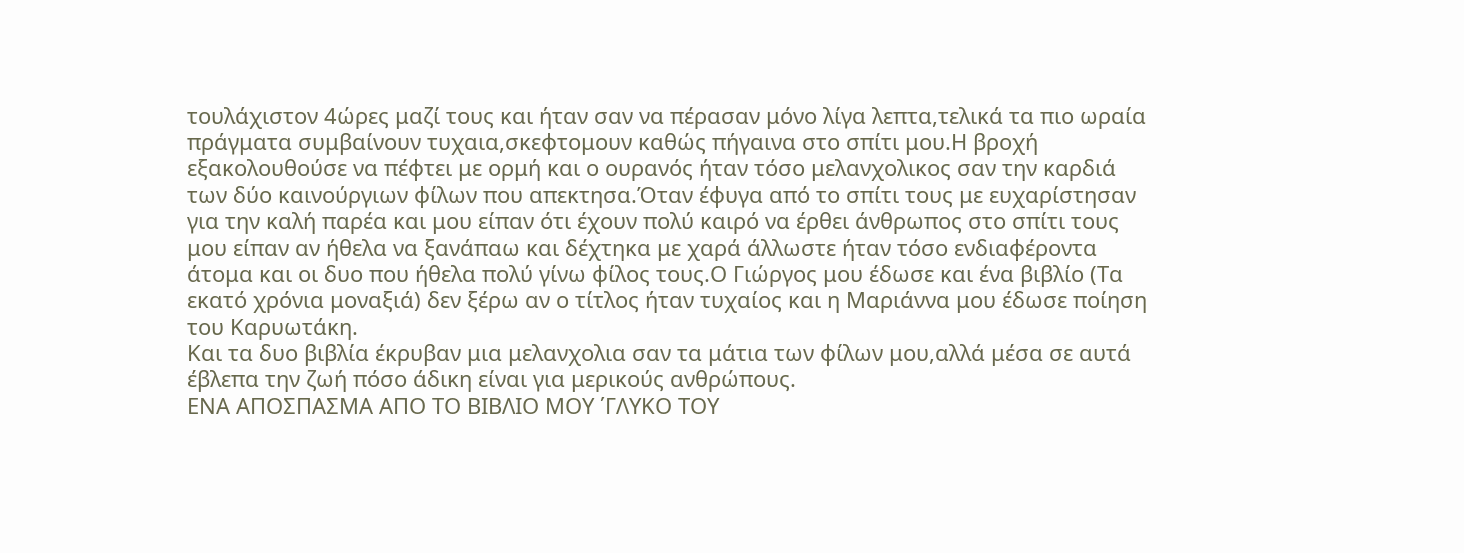τουλάχιστον 4ώρες μαζί τους και ήταν σαν να πέρασαν μόνο λίγα λεπτα,τελικά τα πιο ωραία πράγματα συμβαίνουν τυχαια,σκεφτομουν καθώς πήγαινα στο σπίτι μου.Η βροχή εξακολουθούσε να πέφτει με ορμή και ο ουρανός ήταν τόσο μελανχολικος σαν την καρδιά των δύο καινούργιων φίλων που απεκτησα.Όταν έφυγα από το σπίτι τους με ευχαρίστησαν για την καλή παρέα και μου είπαν ότι έχουν πολύ καιρό να έρθει άνθρωπος στο σπίτι τους μου είπαν αν ήθελα να ξανάπαω και δέχτηκα με χαρά άλλωστε ήταν τόσο ενδιαφέροντα άτομα και οι δυο που ήθελα πολύ γίνω φίλος τους.Ο Γιώργος μου έδωσε και ένα βιβλίο (Τα εκατό χρόνια μοναξιά) δεν ξέρω αν ο τίτλος ήταν τυχαίος και η Μαριάννα μου έδωσε ποίηση του Καρυωτάκη.
Και τα δυο βιβλία έκρυβαν μια μελανχολια σαν τα μάτια των φίλων μου,αλλά μέσα σε αυτά έβλεπα την ζωή πόσο άδικη είναι για μερικούς ανθρώπους.
ΕΝΑ ΑΠΟΣΠΑΣΜΑ ΑΠΟ ΤΟ ΒΙΒΛΙΟ ΜΟΥ ΄ΓΛΥΚΟ ΤΟΥ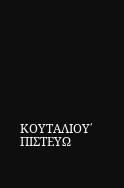ΚΟΥΤΑΛΙΟΥ΄
ΠΙΣΤΕΥΩ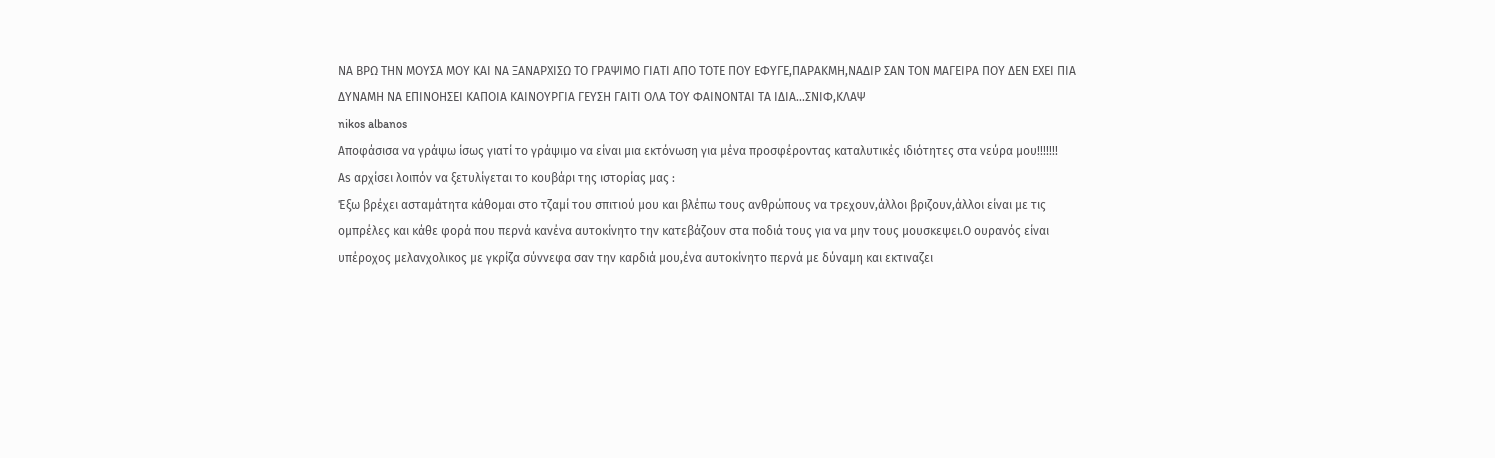ΝΑ ΒΡΩ ΤΗΝ ΜΟΥΣΑ ΜΟΥ ΚΑΙ ΝΑ ΞΑΝΑΡΧΙΣΩ ΤΟ ΓΡΑΨΙΜΟ ΓΙΑΤΙ ΑΠΟ ΤΟΤΕ ΠΟΥ ΕΦΥΓΕ,ΠΑΡΑΚΜΗ,ΝΑΔΙΡ ΣΑΝ ΤΟΝ ΜΑΓΕΙΡΑ ΠΟΥ ΔΕΝ ΕΧΕΙ ΠΙΑ ΔΥΝΑΜΗ ΝΑ ΕΠΙΝΟΗΣΕΙ ΚΑΠΟΙΑ ΚΑΙΝΟΥΡΓΙΑ ΓΕΥΣΗ ΓΑΙΤΙ ΟΛΑ ΤΟΥ ΦΑΙΝΟΝΤΑΙ ΤΑ ΙΔΙΑ...ΣΝΙΦ,ΚΛΑΨ
nikos albanos
Αποφάσισα να γράψω ίσως γιατί το γράψιμο να είναι μια εκτόνωση για μένα προσφέροντας καταλυτικές ιδιότητες στα νεύρα μου!!!!!!!
Αs αρχίσει λοιπόν να ξετυλίγεται το κουβάρι της ιστορίας μας :
Έξω βρέχει ασταμάτητα κάθομαι στο τζαμί του σπιτιού μου και βλέπω τους ανθρώπους να τρεχουν,άλλοι βριζουν,άλλοι είναι με τις ομπρέλες και κάθε φορά που περνά κανένα αυτοκίνητο την κατεβάζουν στα ποδιά τους για να μην τους μουσκεψει.Ο ουρανός είναι υπέροχος μελανχολικος με γκρίζα σύννεφα σαν την καρδιά μου,ένα αυτοκίνητο περνά με δύναμη και εκτιναζει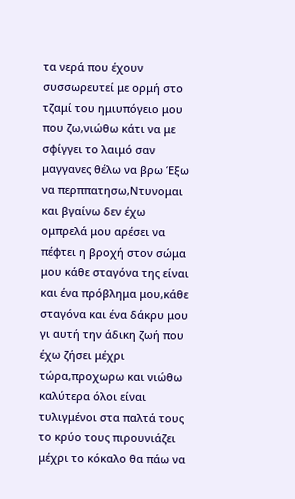τα νερά που έχουν συσσωρευτεί με ορμή στο τζαμί του ημιυπόγειο μου που ζω,νιώθω κάτι να με σφίγγει το λαιμό σαν μαγγανες θέλω να βρω Έξω να περππατησω,Ντυνομαι και βγαίνω δεν έχω ομπρελά μου αρέσει να πέφτει η βροχή στον σώμα μου κάθε σταγόνα της είναι και ένα πρόβλημα μου,κάθε σταγόνα και ένα δάκρυ μου γι αυτή την άδικη ζωή που έχω ζήσει μέχρι τώρα,προχωρω και νιώθω καλύτερα όλοι είναι τυλιγμένοι στα παλτά τους το κρύο τους πιρουνιάζει μέχρι το κόκαλο θα πάω να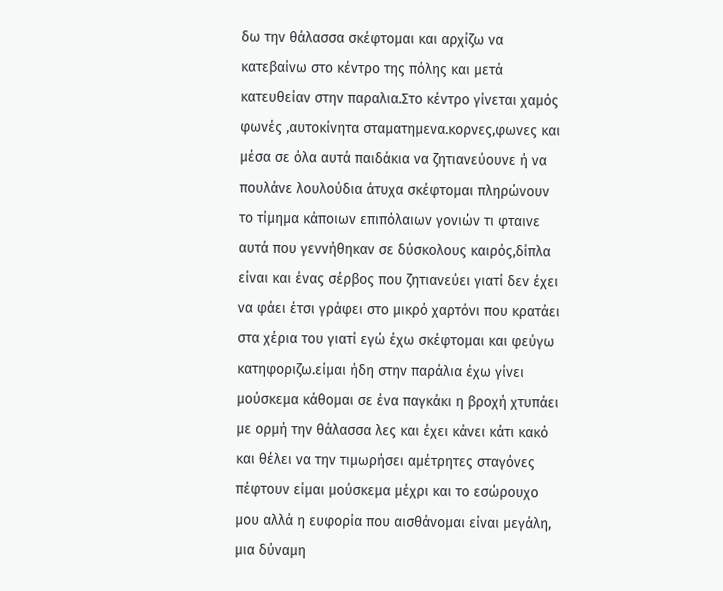δω την θάλασσα σκέφτομαι και αρχίζω να κατεβαίνω στο κέντρο της πόλης και μετά κατευθείαν στην παραλια.Στο κέντρο γίνεται χαμός φωνές ,αυτοκίνητα σταματημενα.κορνες,φωνες και μέσα σε όλα αυτά παιδάκια να ζητιανεύουνε ή να πουλάνε λουλούδια άτυχα σκέφτομαι πληρώνουν το τίμημα κάποιων επιπόλαιων γονιών τι φταινε αυτά που γεννήθηκαν σε δύσκολους καιρός,δίπλα είναι και ένας σέρβος που ζητιανεύει γιατί δεν έχει να φάει έτσι γράφει στο μικρό χαρτόνι που κρατάει στα χέρια του γιατί εγώ έχω σκέφτομαι και φεύγω κατηφοριζω.είμαι ήδη στην παράλια έχω γίνει μούσκεμα κάθομαι σε ένα παγκάκι η βροχή χτυπάει με ορμή την θάλασσα λες και έχει κάνει κάτι κακό και θέλει να την τιμωρήσει αμέτρητες σταγόνες πέφτουν είμαι μούσκεμα μέχρι και το εσώρουχο μου αλλά η ευφορία που αισθάνομαι είναι μεγάλη, μια δύναμη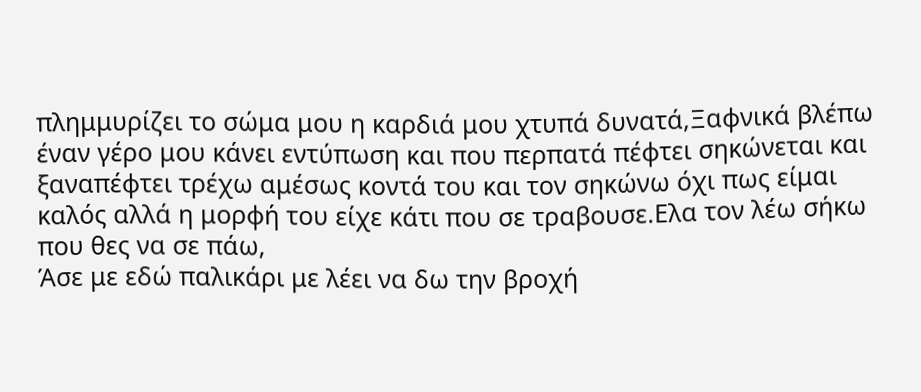πλημμυρίζει το σώμα μου η καρδιά μου χτυπά δυνατά,Ξαφνικά βλέπω έναν γέρο μου κάνει εντύπωση και που περπατά πέφτει σηκώνεται και ξαναπέφτει τρέχω αμέσως κοντά του και τον σηκώνω όχι πως είμαι καλός αλλά η μορφή του είχε κάτι που σε τραβουσε.Ελα τον λέω σήκω που θες να σε πάω,
Άσε με εδώ παλικάρι με λέει να δω την βροχή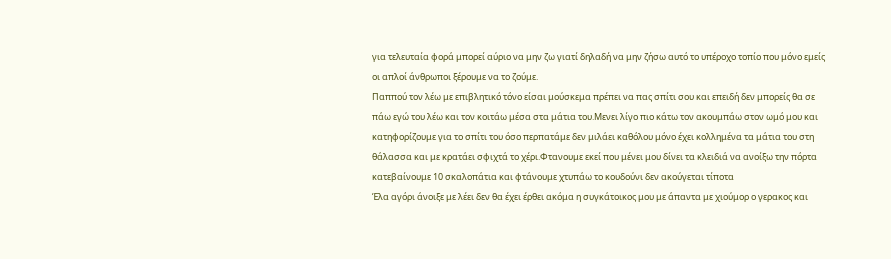για τελευταία φορά μπορεί αύριο να μην ζω γιατί δηλαδή να μην ζήσω αυτό το υπέροχο τοπίο που μόνο εμείς οι απλοί άνθρωποι ξέρουμε να το ζούμε.
Παππού τον λέω με επιβλητικό τόνο είσαι μούσκεμα πρέπει να πας σπίτι σου και επειδή δεν μπορείς θα σε πάω εγώ του λέω και τον κοιτάω μέσα στα μάτια του.Μενει λίγο πιο κάτω τον ακουμπάω στον ωμό μου και κατηφορίζουμε για το σπίτι του όσο περπατάμε δεν μιλάει καθόλου μόνο έχει κολλημένα τα μάτια του στη θάλασσα και με κρατάει σφιχτά το χέρι.Φτανουμε εκεί που μένει μου δίνει τα κλειδιά να ανοίξω την πόρτα κατεβαίνουμε 10 σκαλοπάτια και φτάνουμε χτυπάω το κουδούνι δεν ακούγεται τίποτα
Έλα αγόρι άνοιξε με λέει δεν θα έχει έρθει ακόμα η συγκάτοικος μου με άπαντα με χιούμορ ο γερακος και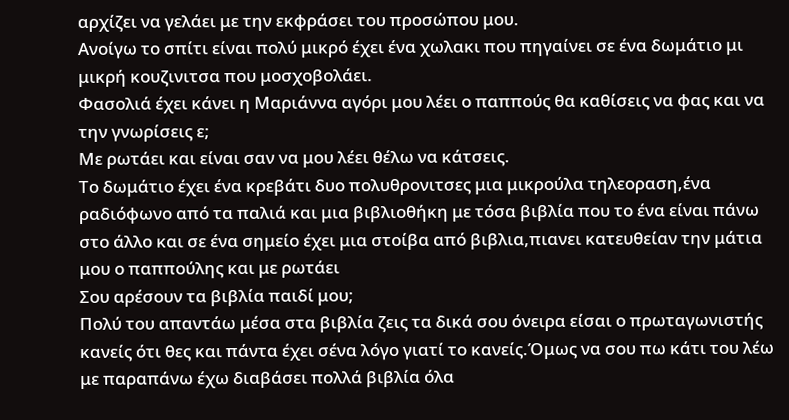αρχίζει να γελάει με την εκφράσει του προσώπου μου.
Ανοίγω το σπίτι είναι πολύ μικρό έχει ένα χωλακι που πηγαίνει σε ένα δωμάτιο μι μικρή κουζινιτσα που μοσχοβολάει.
Φασολιά έχει κάνει η Μαριάννα αγόρι μου λέει ο παππούς θα καθίσεις να φας και να την γνωρίσεις ε;
Με ρωτάει και είναι σαν να μου λέει θέλω να κάτσεις.
Το δωμάτιο έχει ένα κρεβάτι δυο πολυθρονιτσες μια μικρούλα τηλεοραση,ένα ραδιόφωνο από τα παλιά και μια βιβλιοθήκη με τόσα βιβλία που το ένα είναι πάνω στο άλλο και σε ένα σημείο έχει μια στοίβα από βιβλια,πιανει κατευθείαν την μάτια μου ο παππούλης και με ρωτάει
Σου αρέσουν τα βιβλία παιδί μου;
Πολύ του απαντάω μέσα στα βιβλία ζεις τα δικά σου όνειρα είσαι ο πρωταγωνιστής κανείς ότι θες και πάντα έχει σένα λόγο γιατί το κανείς.Όμως να σου πω κάτι του λέω με παραπάνω έχω διαβάσει πολλά βιβλία όλα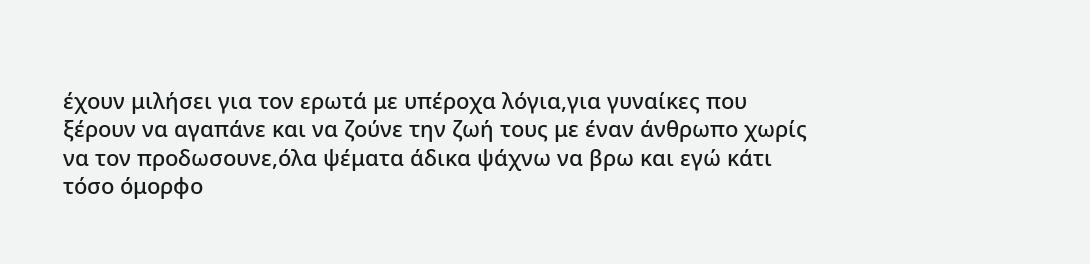έχουν μιλήσει για τον ερωτά με υπέροχα λόγια,για γυναίκες που ξέρουν να αγαπάνε και να ζούνε την ζωή τους με έναν άνθρωπο χωρίς να τον προδωσουνε,όλα ψέματα άδικα ψάχνω να βρω και εγώ κάτι τόσο όμορφο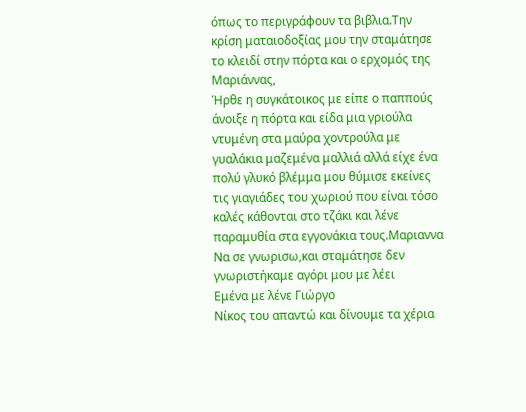όπως το περιγράφουν τα βιβλια.Την κρίση ματαιοδοξίας μου την σταμάτησε το κλειδί στην πόρτα και ο ερχομός της Μαριάννας,
Ήρθε η συγκάτοικος με είπε ο παππούς άνοιξε η πόρτα και είδα μια γριούλα ντυμένη στα μαύρα χοντρούλα με γυαλάκια μαζεμένα μαλλιά αλλά είχε ένα πολύ γλυκό βλέμμα μου θύμισε εκείνες τις γιαγιάδες του χωριού που είναι τόσο καλές κάθονται στο τζάκι και λένε παραμυθία στα εγγονάκια τους.Μαριαννα
Να σε γνωρισω,και σταμάτησε δεν γνωριστήκαμε αγόρι μου με λέει
Eμένα με λένε Γιώργο
Νίκος του απαντώ και δίνουμε τα χέρια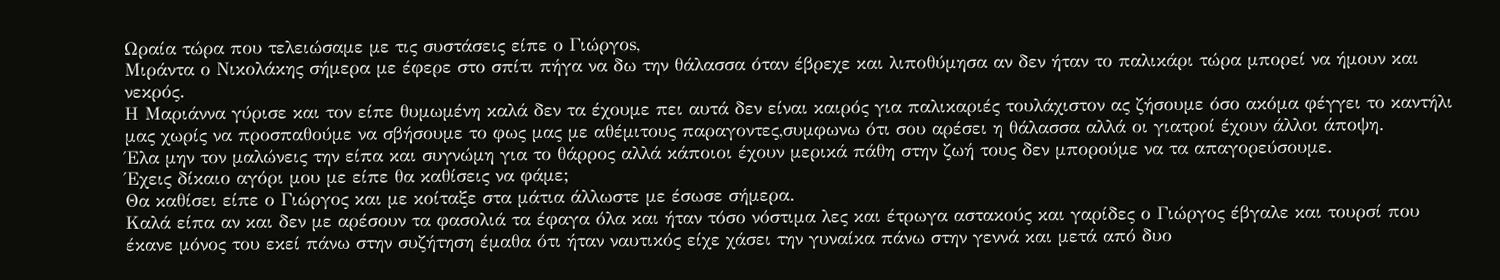Ωραία τώρα που τελειώσαμε με τις συστάσεις είπε ο Γιώργοs,
Μιράντα ο Νικολάκης σήμερα με έφερε στο σπίτι πήγα να δω την θάλασσα όταν έβρεχε και λιποθύμησα αν δεν ήταν το παλικάρι τώρα μπορεί να ήμουν και νεκρός.
Η Μαριάννα γύρισε και τον είπε θυμωμένη καλά δεν τα έχουμε πει αυτά δεν είναι καιρός για παλικαριές τουλάχιστον ας ζήσουμε όσο ακόμα φέγγει το καντήλι μας χωρίς να προσπαθούμε να σβήσουμε το φως μας με αθέμιτους παραγοντες,συμφωνω ότι σου αρέσει η θάλασσα αλλά οι γιατροί έχουν άλλοι άποψη.
Έλα μην τον μαλώνεις την είπα και συγνώμη για το θάρρος αλλά κάποιοι έχουν μερικά πάθη στην ζωή τους δεν μπορούμε να τα απαγορεύσουμε.
Έχεις δίκαιο αγόρι μου με είπε θα καθίσεις να φάμε;
Θα καθίσει είπε ο Γιώργος και με κοίταξε στα μάτια άλλωστε με έσωσε σήμερα.
Καλά είπα αν και δεν με αρέσουν τα φασολιά τα έφαγα όλα και ήταν τόσο νόστιμα λες και έτρωγα αστακούς και γαρίδες ο Γιώργος έβγαλε και τουρσί που έκανε μόνος του εκεί πάνω στην συζήτηση έμαθα ότι ήταν ναυτικός είχε χάσει την γυναίκα πάνω στην γεννά και μετά από δυο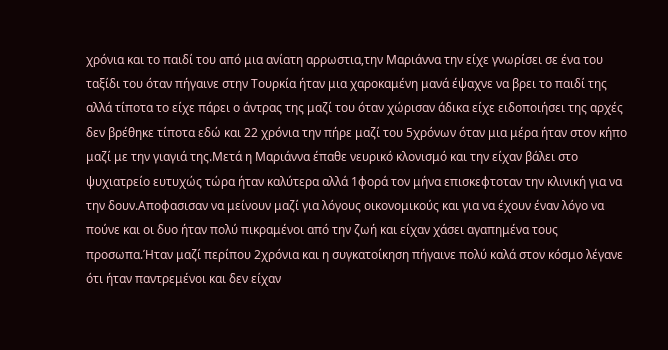χρόνια και το παιδί του από μια ανίατη αρρωστια,την Μαριάννα την είχε γνωρίσει σε ένα του ταξίδι του όταν πήγαινε στην Τουρκία ήταν μια χαροκαμένη μανά έψαχνε να βρει το παιδί της αλλά τίποτα το είχε πάρει ο άντρας της μαζί του όταν χώρισαν άδικα είχε ειδοποιήσει της αρχές δεν βρέθηκε τίποτα εδώ και 22 χρόνια την πήρε μαζί του 5χρόνων όταν μια μέρα ήταν στον κήπο μαζί με την γιαγιά της.Μετά η Μαριάννα έπαθε νευρικό κλονισμό και την είχαν βάλει στο ψυχιατρείο ευτυχώς τώρα ήταν καλύτερα αλλά 1φορά τον μήνα επισκεφτοταν την κλινική για να την δουν.Αποφασισαν να μείνουν μαζί για λόγους οικονομικούς και για να έχουν έναν λόγο να πούνε και οι δυο ήταν πολύ πικραμένοι από την ζωή και είχαν χάσει αγαπημένα τους προσωπα.Ήταν μαζί περίπου 2χρόνια και η συγκατοίκηση πήγαινε πολύ καλά στον κόσμο λέγανε ότι ήταν παντρεμένοι και δεν είχαν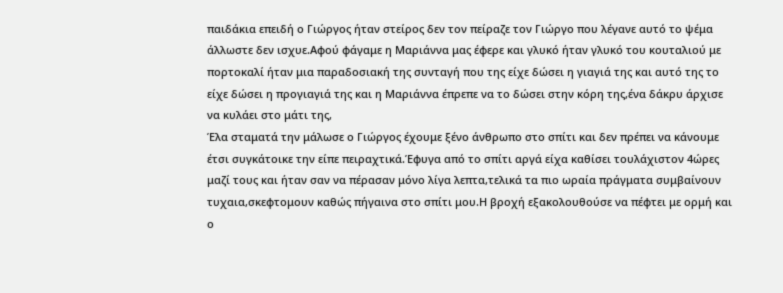παιδάκια επειδή ο Γιώργος ήταν στείρος δεν τον πείραζε τον Γιώργο που λέγανε αυτό το ψέμα άλλωστε δεν ισχυε.Αφού φάγαμε η Μαριάννα μας έφερε και γλυκό ήταν γλυκό του κουταλιού με πορτοκαλί ήταν μια παραδοσιακή της συνταγή που της είχε δώσει η γιαγιά της και αυτό της το είχε δώσει η προγιαγιά της και η Μαριάννα έπρεπε να το δώσει στην κόρη της,ένα δάκρυ άρχισε να κυλάει στο μάτι της,
Έλα σταματά την μάλωσε ο Γιώργος έχουμε ξένο άνθρωπο στο σπίτι και δεν πρέπει να κάνουμε έτσι συγκάτοικε την είπε πειραχτικά.Έφυγα από το σπίτι αργά είχα καθίσει τουλάχιστον 4ώρες μαζί τους και ήταν σαν να πέρασαν μόνο λίγα λεπτα,τελικά τα πιο ωραία πράγματα συμβαίνουν τυχαια,σκεφτομουν καθώς πήγαινα στο σπίτι μου.Η βροχή εξακολουθούσε να πέφτει με ορμή και ο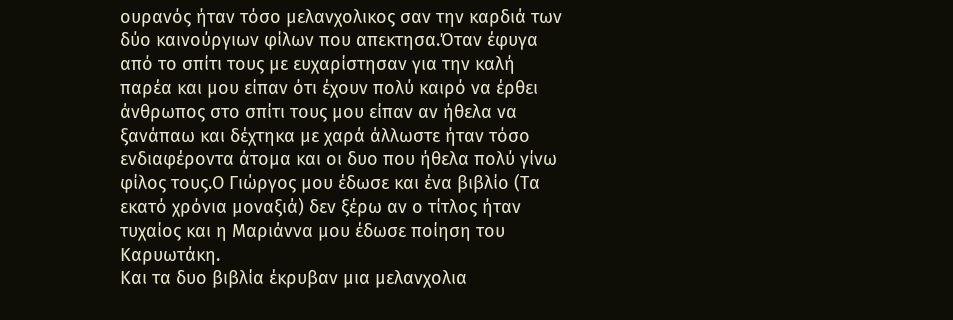ουρανός ήταν τόσο μελανχολικος σαν την καρδιά των δύο καινούργιων φίλων που απεκτησα.Όταν έφυγα από το σπίτι τους με ευχαρίστησαν για την καλή παρέα και μου είπαν ότι έχουν πολύ καιρό να έρθει άνθρωπος στο σπίτι τους μου είπαν αν ήθελα να ξανάπαω και δέχτηκα με χαρά άλλωστε ήταν τόσο ενδιαφέροντα άτομα και οι δυο που ήθελα πολύ γίνω φίλος τους.Ο Γιώργος μου έδωσε και ένα βιβλίο (Τα εκατό χρόνια μοναξιά) δεν ξέρω αν ο τίτλος ήταν τυχαίος και η Μαριάννα μου έδωσε ποίηση του Καρυωτάκη.
Και τα δυο βιβλία έκρυβαν μια μελανχολια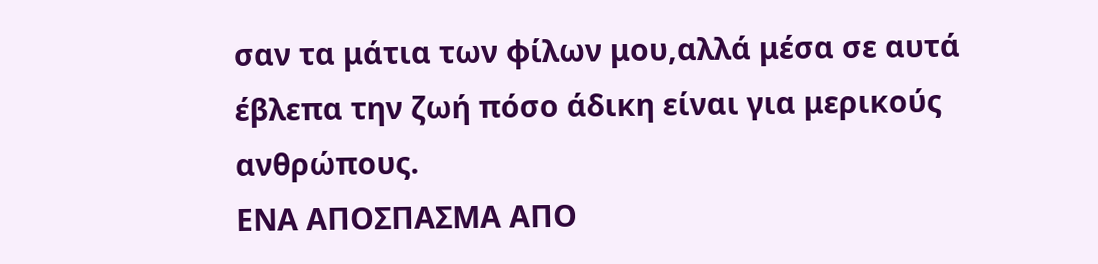σαν τα μάτια των φίλων μου,αλλά μέσα σε αυτά έβλεπα την ζωή πόσο άδικη είναι για μερικούς ανθρώπους.
ΕΝΑ ΑΠΟΣΠΑΣΜΑ ΑΠΟ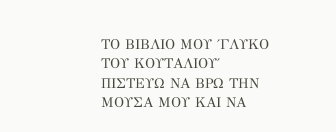ΤΟ ΒΙΒΛΙΟ ΜΟΥ ΄ΓΛΥΚΟ ΤΟΥ ΚΟΥΤΑΛΙΟΥ΄
ΠΙΣΤΕΥΩ ΝΑ ΒΡΩ ΤΗΝ ΜΟΥΣΑ ΜΟΥ ΚΑΙ ΝΑ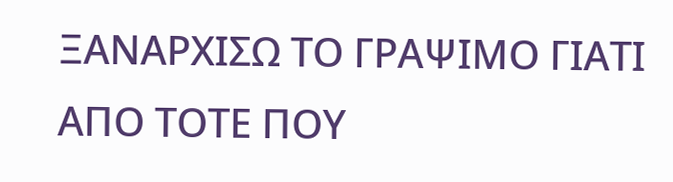ΞΑΝΑΡΧΙΣΩ ΤΟ ΓΡΑΨΙΜΟ ΓΙΑΤΙ ΑΠΟ ΤΟΤΕ ΠΟΥ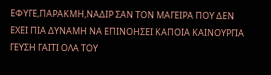ΕΦΥΓΕ,ΠΑΡΑΚΜΗ,ΝΑΔΙΡ ΣΑΝ ΤΟΝ ΜΑΓΕΙΡΑ ΠΟΥ ΔΕΝ ΕΧΕΙ ΠΙΑ ΔΥΝΑΜΗ ΝΑ ΕΠΙΝΟΗΣΕΙ ΚΑΠΟΙΑ ΚΑΙΝΟΥΡΓΙΑ ΓΕΥΣΗ ΓΑΙΤΙ ΟΛΑ ΤΟΥ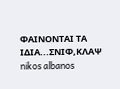ΦΑΙΝΟΝΤΑΙ ΤΑ ΙΔΙΑ...ΣΝΙΦ,ΚΛΑΨ
nikos albanos